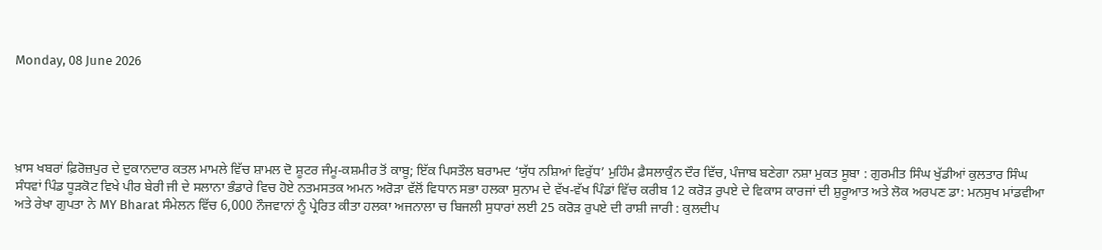Monday, 08 June 2026





ਖ਼ਾਸ ਖਬਰਾਂ ਫ਼ਿਰੋਜ਼ਪੁਰ ਦੇ ਦੁਕਾਨਦਾਰ ਕਤਲ ਮਾਮਲੇ ਵਿੱਚ ਸ਼ਾਮਲ ਦੋ ਸ਼ੂਟਰ ਜੰਮੂ-ਕਸ਼ਮੀਰ ਤੋਂ ਕਾਬੂ; ਇੱਕ ਪਿਸਤੌਲ ਬਰਾਮਦ ‘ਯੁੱਧ ਨਸ਼ਿਆਂ ਵਿਰੁੱਧ’ ਮੁਹਿੰਮ ਫ਼ੈਸਲਾਕੁੰਨ ਦੌਰ ਵਿੱਚ, ਪੰਜਾਬ ਬਣੇਗਾ ਨਸ਼ਾ ਮੁਕਤ ਸੂਬਾ : ਗੁਰਮੀਤ ਸਿੰਘ ਖੁੱਡੀਆਂ ਕੁਲਤਾਰ ਸਿੰਘ ਸੰਧਵਾਂ ਪਿੰਡ ਧੂੜਕੋਟ ਵਿਖੇ ਪੀਰ ਬੇਰੀ ਜੀ ਦੇ ਸਲਾਨਾ ਭੰਡਾਰੇ ਵਿਚ ਹੋਏ ਨਤਮਸਤਕ ਅਮਨ ਅਰੋੜਾ ਵੱਲੋਂ ਵਿਧਾਨ ਸਭਾ ਹਲਕਾ ਸੁਨਾਮ ਦੇ ਵੱਖ-ਵੱਖ ਪਿੰਡਾਂ ਵਿੱਚ ਕਰੀਬ 12 ਕਰੋੜ ਰੁਪਏ ਦੇ ਵਿਕਾਸ ਕਾਰਜਾਂ ਦੀ ਸ਼ੁਰੂਆਤ ਅਤੇ ਲੋਕ ਅਰਪਣ ਡਾ: ਮਨਸੁਖ ਮਾਂਡਵੀਆ ਅਤੇ ਰੇਖਾ ਗੁਪਤਾ ਨੇ MY Bharat ਸੰਮੇਲਨ ਵਿੱਚ 6,000 ਨੌਜਵਾਨਾਂ ਨੂੰ ਪ੍ਰੇਰਿਤ ਕੀਤਾ ਹਲਕਾ ਅਜਨਾਲਾ ਚ ਬਿਜਲੀ ਸੁਧਾਰਾਂ ਲਈ 25 ਕਰੋੜ ਰੁਪਏ ਦੀ ਰਾਸ਼ੀ ਜਾਰੀ : ਕੁਲਦੀਪ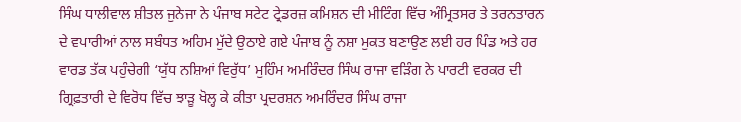ਸਿੰਘ ਧਾਲੀਵਾਲ ਸ਼ੀਤਲ ਜੁਨੇਜਾ ਨੇ ਪੰਜਾਬ ਸਟੇਟ ਟ੍ਰੇਡਰਜ਼ ਕਮਿਸ਼ਨ ਦੀ ਮੀਟਿੰਗ ਵਿੱਚ ਅੰਮ੍ਰਿਤਸਰ ਤੇ ਤਰਨਤਾਰਨ ਦੇ ਵਪਾਰੀਆਂ ਨਾਲ ਸਬੰਧਤ ਅਹਿਮ ਮੁੱਦੇ ਉਠਾਏ ਗਏ ਪੰਜਾਬ ਨੂੰ ਨਸ਼ਾ ਮੁਕਤ ਬਣਾਉਣ ਲਈ ਹਰ ਪਿੰਡ ਅਤੇ ਹਰ ਵਾਰਡ ਤੱਕ ਪਹੁੰਚੇਗੀ ‘ਯੁੱਧ ਨਸ਼ਿਆਂ ਵਿਰੁੱਧ’ ਮੁਹਿੰਮ ਅਮਰਿੰਦਰ ਸਿੰਘ ਰਾਜਾ ਵੜਿੰਗ ਨੇ ਪਾਰਟੀ ਵਰਕਰ ਦੀ ਗ੍ਰਿਫ਼ਤਾਰੀ ਦੇ ਵਿਰੋਧ ਵਿੱਚ ਝਾੜੂ ਖੋਲ੍ਹ ਕੇ ਕੀਤਾ ਪ੍ਰਦਰਸ਼ਨ ਅਮਰਿੰਦਰ ਸਿੰਘ ਰਾਜਾ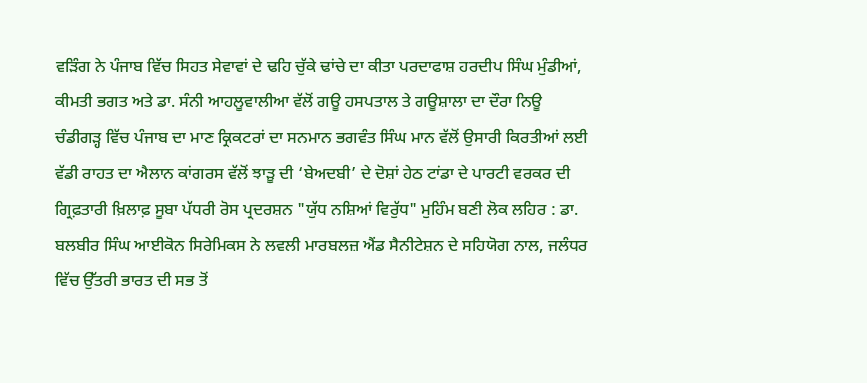ਵੜਿੰਗ ਨੇ ਪੰਜਾਬ ਵਿੱਚ ਸਿਹਤ ਸੇਵਾਵਾਂ ਦੇ ਢਹਿ ਚੁੱਕੇ ਢਾਂਚੇ ਦਾ ਕੀਤਾ ਪਰਦਾਫਾਸ਼ ਹਰਦੀਪ ਸਿੰਘ ਮੁੰਡੀਆਂ, ਕੀਮਤੀ ਭਗਤ ਅਤੇ ਡਾ. ਸੰਨੀ ਆਹਲੂਵਾਲੀਆ ਵੱਲੋਂ ਗਊ ਹਸਪਤਾਲ ਤੇ ਗਊਸ਼ਾਲਾ ਦਾ ਦੌਰਾ ਨਿਊ ਚੰਡੀਗੜ੍ਹ ਵਿੱਚ ਪੰਜਾਬ ਦਾ ਮਾਣ ਕ੍ਰਿਕਟਰਾਂ ਦਾ ਸਨਮਾਨ ਭਗਵੰਤ ਸਿੰਘ ਮਾਨ ਵੱਲੋਂ ਉਸਾਰੀ ਕਿਰਤੀਆਂ ਲਈ ਵੱਡੀ ਰਾਹਤ ਦਾ ਐਲਾਨ ਕਾਂਗਰਸ ਵੱਲੋਂ ਝਾੜੂ ਦੀ ‘ਬੇਅਦਬੀ’ ਦੇ ਦੋਸ਼ਾਂ ਹੇਠ ਟਾਂਡਾ ਦੇ ਪਾਰਟੀ ਵਰਕਰ ਦੀ ਗ੍ਰਿਫ਼ਤਾਰੀ ਖ਼ਿਲਾਫ਼ ਸੂਬਾ ਪੱਧਰੀ ਰੋਸ ਪ੍ਰਦਰਸ਼ਨ "ਯੁੱਧ ਨਸ਼ਿਆਂ ਵਿਰੁੱਧ" ਮੁਹਿੰਮ ਬਣੀ ਲੋਕ ਲਹਿਰ : ਡਾ. ਬਲਬੀਰ ਸਿੰਘ ਆਈਕੋਨ ਸਿਰੇਮਿਕਸ ਨੇ ਲਵਲੀ ਮਾਰਬਲਜ਼ ਐਂਡ ਸੈਨੀਟੇਸ਼ਨ ਦੇ ਸਹਿਯੋਗ ਨਾਲ, ਜਲੰਧਰ ਵਿੱਚ ਉੱਤਰੀ ਭਾਰਤ ਦੀ ਸਭ ਤੋਂ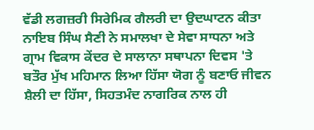ਵੱਡੀ ਲਗਜ਼ਰੀ ਸਿਰੇਮਿਕ ਗੈਲਰੀ ਦਾ ਉਦਘਾਟਨ ਕੀਤਾ ਨਾਇਬ ਸਿੰਘ ਸੈਣੀ ਨੇ ਸਮਾਲਖਾ ਦੇ ਸੇਵਾ ਸਾਧਨਾ ਅਤੇ ਗ੍ਰਾਮ ਵਿਕਾਸ ਕੇਂਦਰ ਦੇ ਸਾਲਾਨਾ ਸਥਾਪਨਾ ਦਿਵਸ 'ਤੇ ਬਤੌਰ ਮੁੱਖ ਮਹਿਮਾਨ ਲਿਆ ਹਿੱਸਾ ਯੋਗ ਨੂੰ ਬਣਾਓ ਜੀਵਨ ਸ਼ੈਲੀ ਦਾ ਹਿੱਸਾ, ਸਿਹਤਮੰਦ ਨਾਗਰਿਕ ਨਾਲ ਹੀ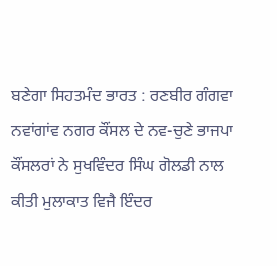ਬਣੇਗਾ ਸਿਹਤਮੰਦ ਭਾਰਤ : ਰਣਬੀਰ ਗੰਗਵਾ ਨਵਾਂਗਾਂਵ ਨਗਰ ਕੌਂਸਲ ਦੇ ਨਵ-ਚੁਣੇ ਭਾਜਪਾ ਕੌਂਸਲਰਾਂ ਨੇ ਸੁਖਵਿੰਦਰ ਸਿੰਘ ਗੋਲਡੀ ਨਾਲ ਕੀਤੀ ਮੁਲਾਕਾਤ ਵਿਜੈ ਇੰਦਰ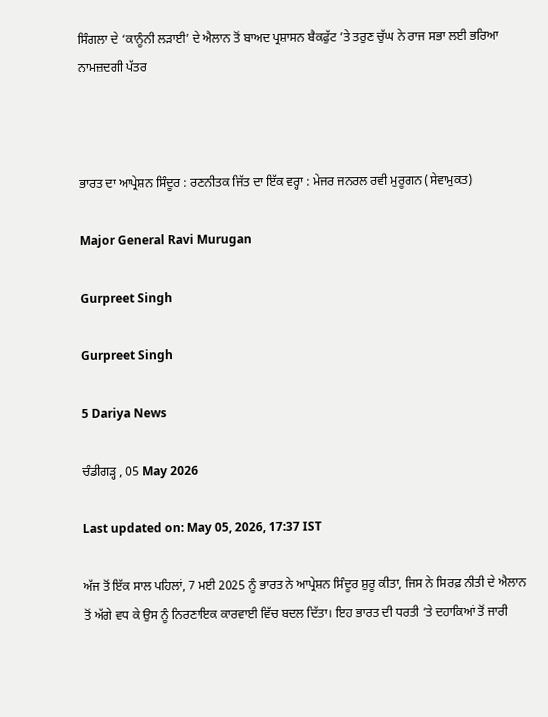ਸਿੰਗਲਾ ਦੇ ‘ਕਾਨੂੰਨੀ ਲੜਾਈ’ ਦੇ ਐਲਾਨ ਤੋਂ ਬਾਅਦ ਪ੍ਰਸ਼ਾਸਨ ਬੈਕਫੁੱਟ ’ਤੇ ਤਰੁਣ ਚੁੱਘ ਨੇ ਰਾਜ ਸਭਾ ਲਈ ਭਰਿਆ ਨਾਮਜ਼ਦਗੀ ਪੱਤਰ



ਭਾਰਤ ਦਾ ਆਪ੍ਰੇਸ਼ਨ ਸਿੰਦੂਰ : ਰਣਨੀਤਕ ਜਿੱਤ ਦਾ ਇੱਕ ਵਰ੍ਹਾ : ਮੇਜਰ ਜਨਰਲ ਰਵੀ ਮੁਰੂਗਨ (ਸੇਵਾਮੁਕਤ)

Major General Ravi Murugan

Gurpreet Singh

Gurpreet Singh

5 Dariya News

ਚੰਡੀਗੜ੍ਹ , 05 May 2026

Last updated on: May 05, 2026, 17:37 IST

ਅੱਜ ਤੋਂ ਇੱਕ ਸਾਲ ਪਹਿਲਾਂ, 7 ਮਈ 2025 ਨੂੰ ਭਾਰਤ ਨੇ ਆਪ੍ਰੇਸ਼ਨ ਸਿੰਦੂਰ ਸ਼ੁਰੂ ਕੀਤਾ, ਜਿਸ ਨੇ ਸਿਰਫ਼ ਨੀਤੀ ਦੇ ਐਲਾਨ ਤੋਂ ਅੱਗੇ ਵਧ ਕੇ ਉਸ ਨੂੰ ਨਿਰਣਾਇਕ ਕਾਰਵਾਈ ਵਿੱਚ ਬਦਲ ਦਿੱਤਾ। ਇਹ ਭਾਰਤ ਦੀ ਧਰਤੀ ‘ਤੇ ਦਹਾਕਿਆਂ ਤੋਂ ਜਾਰੀ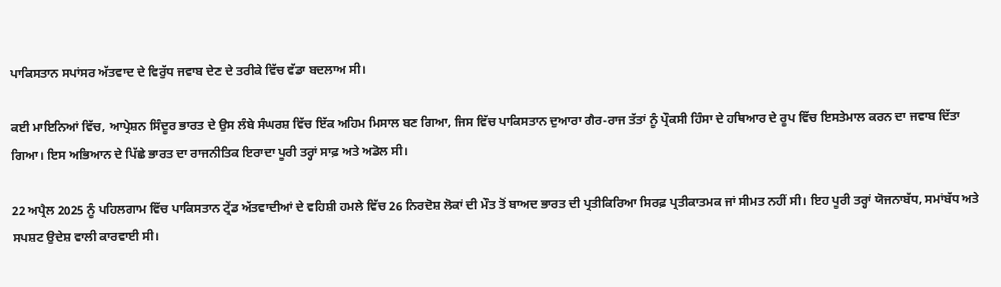ਪਾਕਿਸਤਾਨ ਸਪਾਂਸਰ ਅੱਤਵਾਦ ਦੇ ਵਿਰੁੱਧ ਜਵਾਬ ਦੇਣ ਦੇ ਤਰੀਕੇ ਵਿੱਚ ਵੱਡਾ ਬਦਲਾਅ ਸੀ।

ਕਈ ਮਾਇਨਿਆਂ ਵਿੱਚ, ਆਪ੍ਰੇਸ਼ਨ ਸਿੰਦੂਰ ਭਾਰਤ ਦੇ ਉਸ ਲੰਬੇ ਸੰਘਰਸ਼ ਵਿੱਚ ਇੱਕ ਅਹਿਮ ਮਿਸਾਲ ਬਣ ਗਿਆ, ਜਿਸ ਵਿੱਚ ਪਾਕਿਸਤਾਨ ਦੁਆਰਾ ਗੈਰ-ਰਾਜ ਤੱਤਾਂ ਨੂੰ ਪ੍ਰੌਕਸੀ ਹਿੰਸਾ ਦੇ ਹਥਿਆਰ ਦੇ ਰੂਪ ਵਿੱਚ ਇਸਤੇਮਾਲ ਕਰਨ ਦਾ ਜਵਾਬ ਦਿੱਤਾ ਗਿਆ। ਇਸ ਅਭਿਆਨ ਦੇ ਪਿੱਛੇ ਭਾਰਤ ਦਾ ਰਾਜਨੀਤਿਕ ਇਰਾਦਾ ਪੂਰੀ ਤਰ੍ਹਾਂ ਸਾਫ਼ ਅਤੇ ਅਡੋਲ ਸੀ।

22 ਅਪ੍ਰੈਲ 2025 ਨੂੰ ਪਹਿਲਗਾਮ ਵਿੱਚ ਪਾਕਿਸਤਾਨ ਟ੍ਰੇਂਡ ਅੱਤਵਾਦੀਆਂ ਦੇ ਵਹਿਸ਼ੀ ਹਮਲੇ ਵਿੱਚ 26 ਨਿਰਦੋਸ਼ ਲੋਕਾਂ ਦੀ ਮੌਤ ਤੋਂ ਬਾਅਦ ਭਾਰਤ ਦੀ ਪ੍ਰਤੀਕਿਰਿਆ ਸਿਰਫ਼ ਪ੍ਰਤੀਕਾਤਮਕ ਜਾਂ ਸੀਮਤ ਨਹੀਂ ਸੀ। ਇਹ ਪੂਰੀ ਤਰ੍ਹਾਂ ਯੋਜਨਾਬੱਧ, ਸਮਾਂਬੱਧ ਅਤੇ ਸਪਸ਼ਟ ਉਦੇਸ਼ ਵਾਲੀ ਕਾਰਵਾਈ ਸੀ।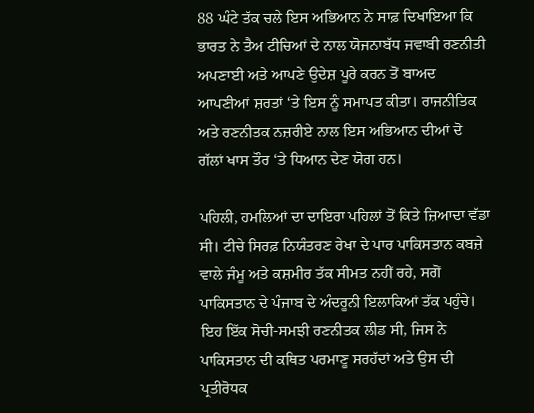88 ਘੰਟੇ ਤੱਕ ਚਲੇ ਇਸ ਅਭਿਆਨ ਨੇ ਸਾਫ਼ ਦਿਖਾਇਆ ਕਿ ਭਾਰਤ ਨੇ ਤੈਅ ਟੀਚਿਆਂ ਦੇ ਨਾਲ ਯੋਜਨਾਬੱਧ ਜਵਾਬੀ ਰਣਨੀਤੀ ਅਪਣਾਈ ਅਤੇ ਆਪਣੇ ਉਦੇਸ਼ ਪੂਰੇ ਕਰਨ ਤੋਂ ਬਾਅਦ ਆਪਣੀਆਂ ਸ਼ਰਤਾਂ ‘ਤੇ ਇਸ ਨੂੰ ਸਮਾਪਤ ਕੀਤਾ। ਰਾਜਨੀਤਿਕ ਅਤੇ ਰਣਨੀਤਕ ਨਜ਼ਰੀਏ ਨਾਲ ਇਸ ਅਭਿਆਨ ਦੀਆਂ ਦੋ ਗੱਲਾਂ ਖਾਸ ਤੌਰ ‘ਤੇ ਧਿਆਨ ਦੇਣ ਯੋਗ ਹਨ।

ਪਹਿਲੀ, ਹਮਲਿਆਂ ਦਾ ਦਾਇਰਾ ਪਹਿਲਾਂ ਤੋਂ ਕਿਤੇ ਜ਼ਿਆਦਾ ਵੱਡਾ ਸੀ। ਟੀਚੇ ਸਿਰਫ਼ ਨਿਯੰਤਰਣ ਰੇਖਾ ਦੇ ਪਾਰ ਪਾਕਿਸਤਾਨ ਕਬਜ਼ੇ ਵਾਲੇ ਜੰਮੂ ਅਤੇ ਕਸ਼ਮੀਰ ਤੱਕ ਸੀਮਤ ਨਹੀਂ ਰਹੇ, ਸਗੋਂ ਪਾਕਿਸਤਾਨ ਦੇ ਪੰਜਾਬ ਦੇ ਅੰਦਰੂਨੀ ਇਲਾਕਿਆਂ ਤੱਕ ਪਹੁੰਚੇ। ਇਹ ਇੱਕ ਸੋਚੀ-ਸਮਝੀ ਰਣਨੀਤਕ ਲੀਡ ਸੀ, ਜਿਸ ਨੇ ਪਾਕਿਸਤਾਨ ਦੀ ਕਥਿਤ ਪਰਮਾਣੂ ਸਰਹੱਦਾਂ ਅਤੇ ਉਸ ਦੀ ਪ੍ਰਤੀਰੋਧਕ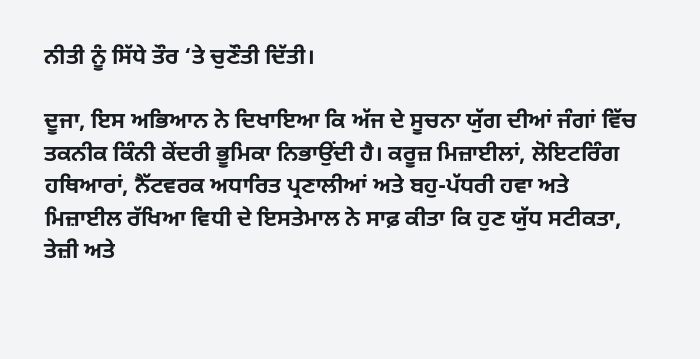ਨੀਤੀ ਨੂੰ ਸਿੱਧੇ ਤੌਰ ‘ਤੇ ਚੁਣੌਤੀ ਦਿੱਤੀ।

ਦੂਜਾ, ਇਸ ਅਭਿਆਨ ਨੇ ਦਿਖਾਇਆ ਕਿ ਅੱਜ ਦੇ ਸੂਚਨਾ ਯੁੱਗ ਦੀਆਂ ਜੰਗਾਂ ਵਿੱਚ ਤਕਨੀਕ ਕਿੰਨੀ ਕੇਂਦਰੀ ਭੂਮਿਕਾ ਨਿਭਾਉਂਦੀ ਹੈ। ਕਰੂਜ਼ ਮਿਜ਼ਾਈਲਾਂ, ਲੋਇਟਰਿੰਗ ਹਥਿਆਰਾਂ, ਨੈੱਟਵਰਕ ਅਧਾਰਿਤ ਪ੍ਰਣਾਲੀਆਂ ਅਤੇ ਬਹੁ-ਪੱਧਰੀ ਹਵਾ ਅਤੇ ਮਿਜ਼ਾਈਲ ਰੱਖਿਆ ਵਿਧੀ ਦੇ ਇਸਤੇਮਾਲ ਨੇ ਸਾਫ਼ ਕੀਤਾ ਕਿ ਹੁਣ ਯੁੱਧ ਸਟੀਕਤਾ, ਤੇਜ਼ੀ ਅਤੇ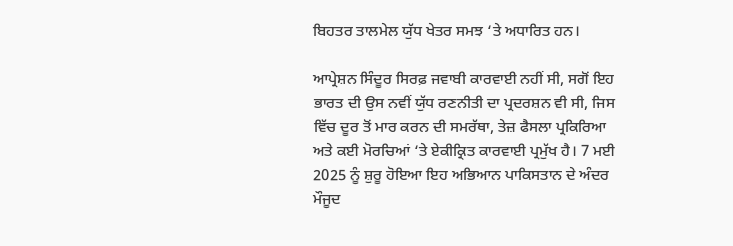ਬਿਹਤਰ ਤਾਲਮੇਲ ਯੁੱਧ ਖੇਤਰ ਸਮਝ ‘ਤੇ ਅਧਾਰਿਤ ਹਨ।

ਆਪ੍ਰੇਸ਼ਨ ਸਿੰਦੂਰ ਸਿਰਫ਼ ਜਵਾਬੀ ਕਾਰਵਾਈ ਨਹੀਂ ਸੀ, ਸਗੋਂ ਇਹ ਭਾਰਤ ਦੀ ਉਸ ਨਵੀਂ ਯੁੱਧ ਰਣਨੀਤੀ ਦਾ ਪ੍ਰਦਰਸ਼ਨ ਵੀ ਸੀ, ਜਿਸ ਵਿੱਚ ਦੂਰ ਤੋਂ ਮਾਰ ਕਰਨ ਦੀ ਸਮਰੱਥਾ, ਤੇਜ਼ ਫੈਸਲਾ ਪ੍ਰਕਿਰਿਆ ਅਤੇ ਕਈ ਮੋਰਚਿਆਂ ‘ਤੇ ਏਕੀਕ੍ਰਿਤ ਕਾਰਵਾਈ ਪ੍ਰਮੁੱਖ ਹੈ। 7 ਮਈ 2025 ਨੂੰ ਸ਼ੁਰੂ ਹੋਇਆ ਇਹ ਅਭਿਆਨ ਪਾਕਿਸਤਾਨ ਦੇ ਅੰਦਰ ਮੌਜੂਦ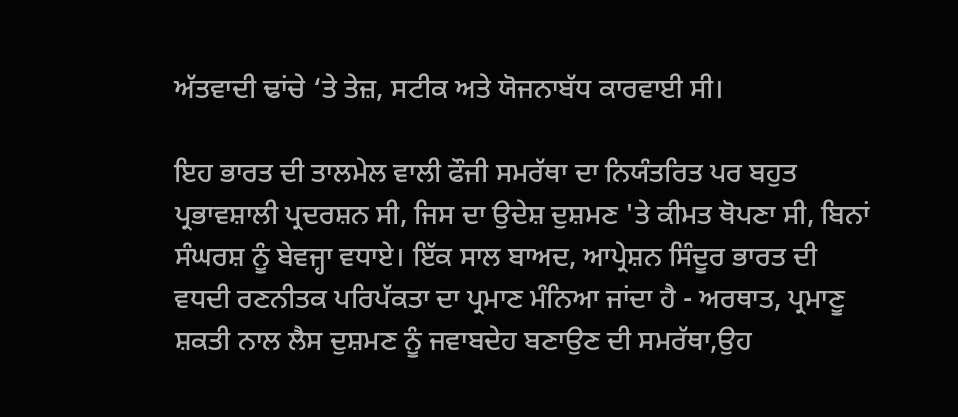ਅੱਤਵਾਦੀ ਢਾਂਚੇ ‘ਤੇ ਤੇਜ਼, ਸਟੀਕ ਅਤੇ ਯੋਜਨਾਬੱਧ ਕਾਰਵਾਈ ਸੀ।

ਇਹ ਭਾਰਤ ਦੀ ਤਾਲਮੇਲ ਵਾਲੀ ਫੌਜੀ ਸਮਰੱਥਾ ਦਾ ਨਿਯੰਤਰਿਤ ਪਰ ਬਹੁਤ ਪ੍ਰਭਾਵਸ਼ਾਲੀ ਪ੍ਰਦਰਸ਼ਨ ਸੀ, ਜਿਸ ਦਾ ਉਦੇਸ਼ ਦੁਸ਼ਮਣ 'ਤੇ ਕੀਮਤ ਥੋਪਣਾ ਸੀ, ਬਿਨਾਂ ਸੰਘਰਸ਼ ਨੂੰ ਬੇਵਜ੍ਹਾ ਵਧਾਏ। ਇੱਕ ਸਾਲ ਬਾਅਦ, ਆਪ੍ਰੇਸ਼ਨ ਸਿੰਦੂਰ ਭਾਰਤ ਦੀ ਵਧਦੀ ਰਣਨੀਤਕ ਪਰਿਪੱਕਤਾ ਦਾ ਪ੍ਰਮਾਣ ਮੰਨਿਆ ਜਾਂਦਾ ਹੈ - ਅਰਥਾਤ, ਪ੍ਰਮਾਣੂ ਸ਼ਕਤੀ ਨਾਲ ਲੈਸ ਦੁਸ਼ਮਣ ਨੂੰ ਜਵਾਬਦੇਹ ਬਣਾਉਣ ਦੀ ਸਮਰੱਥਾ,ਉਹ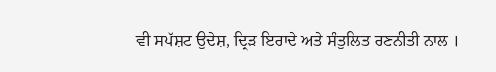ਵੀ ਸਪੱਸ਼ਟ ਉਦੇਸ਼, ਦ੍ਰਿੜ ਇਰਾਦੇ ਅਤੇ ਸੰਤੁਲਿਤ ਰਣਨੀਤੀ ਨਾਲ ।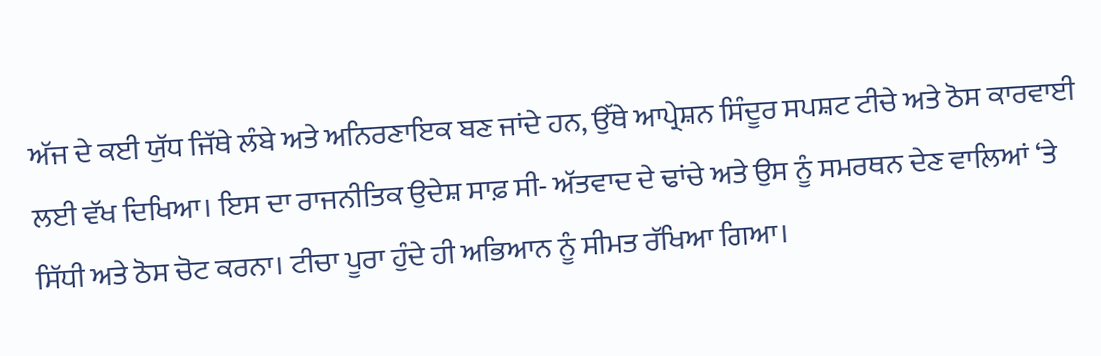ਅੱਜ ਦੇ ਕਈ ਯੁੱਧ ਜਿੱਥੇ ਲੰਬੇ ਅਤੇ ਅਨਿਰਣਾਇਕ ਬਣ ਜਾਂਦੇ ਹਨ, ਉੱਥੇ ਆਪ੍ਰੇਸ਼ਨ ਸਿੰਦੂਰ ਸਪਸ਼ਟ ਟੀਚੇ ਅਤੇ ਠੋਸ ਕਾਰਵਾਈ ਲਈ ਵੱਖ ਦਿਖਿਆ। ਇਸ ਦਾ ਰਾਜਨੀਤਿਕ ਉਦੇਸ਼ ਸਾਫ਼ ਸੀ- ਅੱਤਵਾਦ ਦੇ ਢਾਂਚੇ ਅਤੇ ਉਸ ਨੂੰ ਸਮਰਥਨ ਦੇਣ ਵਾਲਿਆਂ ‘ਤੇ ਸਿੱਧੀ ਅਤੇ ਠੋਸ ਚੋਟ ਕਰਨਾ। ਟੀਚਾ ਪੂਰਾ ਹੁੰਦੇ ਹੀ ਅਭਿਆਨ ਨੂੰ ਸੀਮਤ ਰੱਖਿਆ ਗਿਆ।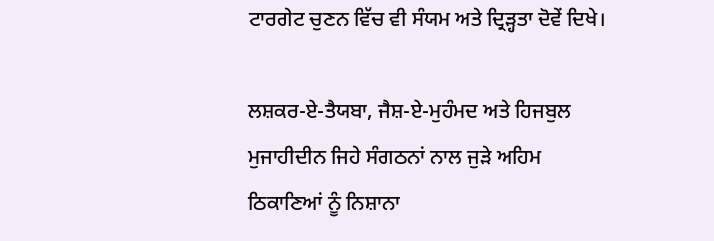ਟਾਰਗੇਟ ਚੁਣਨ ਵਿੱਚ ਵੀ ਸੰਯਮ ਅਤੇ ਦ੍ਰਿੜ੍ਹਤਾ ਦੋਵੇਂ ਦਿਖੇ।

ਲਸ਼ਕਰ-ਏ-ਤੈਯਬਾ, ਜੈਸ਼-ਏ-ਮੁਹੰਮਦ ਅਤੇ ਹਿਜਬੁਲ ਮੁਜਾਹੀਦੀਨ ਜਿਹੇ ਸੰਗਠਨਾਂ ਨਾਲ ਜੁੜੇ ਅਹਿਮ ਠਿਕਾਣਿਆਂ ਨੂੰ ਨਿਸ਼ਾਨਾ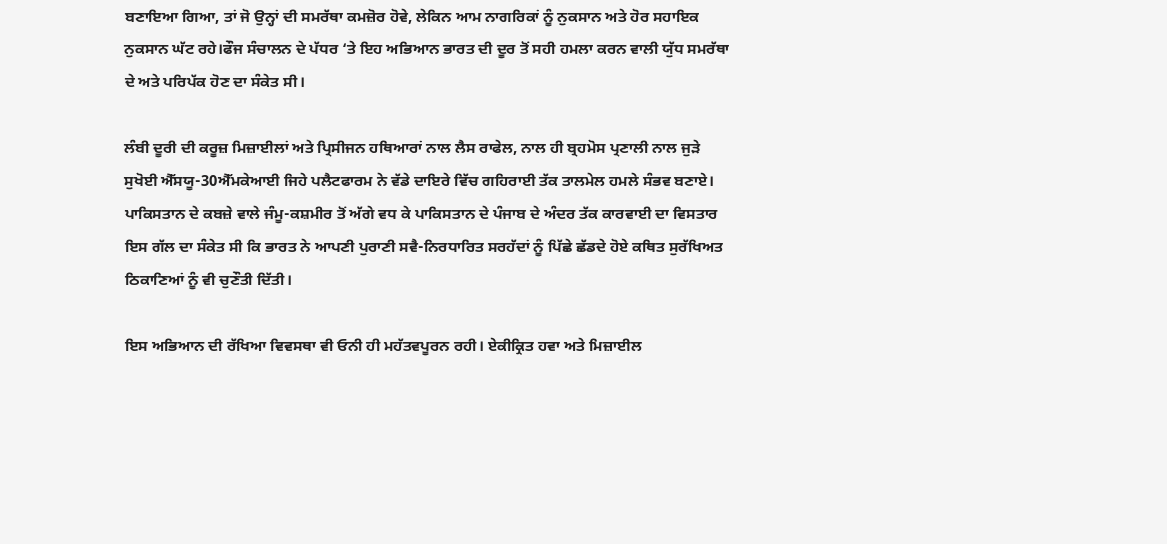ਬਣਾਇਆ ਗਿਆ, ਤਾਂ ਜੋ ਉਨ੍ਹਾਂ ਦੀ ਸਮਰੱਥਾ ਕਮਜ਼ੋਰ ਹੋਵੇ, ਲੇਕਿਨ ਆਮ ਨਾਗਰਿਕਾਂ ਨੂੰ ਨੁਕਸਾਨ ਅਤੇ ਹੋਰ ਸਹਾਇਕ ਨੁਕਸਾਨ ਘੱਟ ਰਹੇ।ਫੌਜ ਸੰਚਾਲਨ ਦੇ ਪੱਧਰ ‘ਤੇ ਇਹ ਅਭਿਆਨ ਭਾਰਤ ਦੀ ਦੂਰ ਤੋਂ ਸਹੀ ਹਮਲਾ ਕਰਨ ਵਾਲੀ ਯੁੱਧ ਸਮਰੱਥਾ ਦੇ ਅਤੇ ਪਰਿਪੱਕ ਹੋਣ ਦਾ ਸੰਕੇਤ ਸੀ।

ਲੰਬੀ ਦੂਰੀ ਦੀ ਕਰੂਜ਼ ਮਿਜ਼ਾਈਲਾਂ ਅਤੇ ਪ੍ਰਿਸੀਜਨ ਹਥਿਆਰਾਂ ਨਾਲ ਲੈਸ ਰਾਫੇਲ, ਨਾਲ ਹੀ ਬ੍ਰਹਮੋਸ ਪ੍ਰਣਾਲੀ ਨਾਲ ਜੁੜੇ ਸੁਖੋਈ ਐੱਸਯੂ-30ਐੱਮਕੇਆਈ ਜਿਹੇ ਪਲੈਟਫਾਰਮ ਨੇ ਵੱਡੇ ਦਾਇਰੇ ਵਿੱਚ ਗਹਿਰਾਈ ਤੱਕ ਤਾਲਮੇਲ ਹਮਲੇ ਸੰਭਵ ਬਣਾਏ। ਪਾਕਿਸਤਾਨ ਦੇ ਕਬਜ਼ੇ ਵਾਲੇ ਜੰਮੂ-ਕਸ਼ਮੀਰ ਤੋਂ ਅੱਗੇ ਵਧ ਕੇ ਪਾਕਿਸਤਾਨ ਦੇ ਪੰਜਾਬ ਦੇ ਅੰਦਰ ਤੱਕ ਕਾਰਵਾਈ ਦਾ ਵਿਸਤਾਰ ਇਸ ਗੱਲ ਦਾ ਸੰਕੇਤ ਸੀ ਕਿ ਭਾਰਤ ਨੇ ਆਪਣੀ ਪੁਰਾਣੀ ਸਵੈ-ਨਿਰਧਾਰਿਤ ਸਰਹੱਦਾਂ ਨੂੰ ਪਿੱਛੇ ਛੱਡਦੇ ਹੋਏ ਕਥਿਤ ਸੁਰੱਖਿਅਤ ਠਿਕਾਣਿਆਂ ਨੂੰ ਵੀ ਚੁਣੌਤੀ ਦਿੱਤੀ।

ਇਸ ਅਭਿਆਨ ਦੀ ਰੱਖਿਆ ਵਿਵਸਥਾ ਵੀ ਓਨੀ ਹੀ ਮਹੱਤਵਪੂਰਨ ਰਹੀ। ਏਕੀਕ੍ਰਿਤ ਹਵਾ ਅਤੇ ਮਿਜ਼ਾਈਲ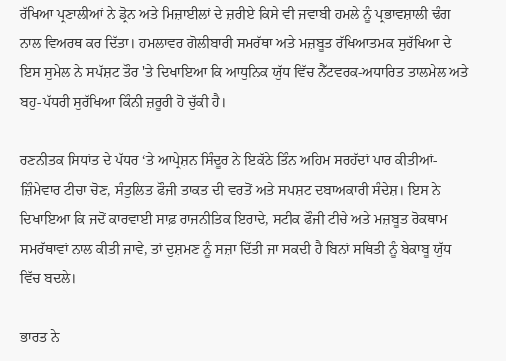ਰੱਖਿਆ ਪ੍ਰਣਾਲੀਆਂ ਨੇ ਡ੍ਰੋਨ ਅਤੇ ਮਿਜ਼ਾਈਲਾਂ ਦੇ ਜ਼ਰੀਏ ਕਿਸੇ ਵੀ ਜਵਾਬੀ ਹਮਲੇ ਨੂੰ ਪ੍ਰਭਾਵਸ਼ਾਲੀ ਢੰਗ ਨਾਲ ਵਿਅਰਥ ਕਰ ਦਿੱਤਾ। ਹਮਲਾਵਰ ਗੋਲੀਬਾਰੀ ਸਮਰੱਥਾ ਅਤੇ ਮਜ਼ਬੂਤ ਰੱਖਿਆਤਮਕ ਸੁਰੱਖਿਆ ਦੇ ਇਸ ਸੁਮੇਲ ਨੇ ਸਪੱਸ਼ਟ ਤੌਰ 'ਤੇ ਦਿਖਾਇਆ ਕਿ ਆਧੁਨਿਕ ਯੁੱਧ ਵਿੱਚ ਨੈੱਟਵਰਕ-ਅਧਾਰਿਤ ਤਾਲਮੇਲ ਅਤੇ ਬਹੁ-ਪੱਧਰੀ ਸੁਰੱਖਿਆ ਕਿੰਨੀ ਜ਼ਰੂਰੀ ਹੋ ਚੁੱਕੀ ਹੈ।

ਰਣਨੀਤਕ ਸਿਧਾਂਤ ਦੇ ਪੱਧਰ ‘ਤੇ ਆਪ੍ਰੇਸ਼ਨ ਸਿੰਦੂਰ ਨੇ ਇਕੱਠੇ ਤਿੰਨ ਅਹਿਮ ਸਰਹੱਦਾਂ ਪਾਰ ਕੀਤੀਆਂ- ਜ਼ਿੰਮੇਵਾਰ ਟੀਚਾ ਚੋਣ, ਸੰਤੁਲਿਤ ਫੌਜੀ ਤਾਕਤ ਦੀ ਵਰਤੋਂ ਅਤੇ ਸਪਸ਼ਟ ਦਬਾਅਕਾਰੀ ਸੰਦੇਸ਼। ਇਸ ਨੇ ਦਿਖਾਇਆ ਕਿ ਜਦੋਂ ਕਾਰਵਾਈ ਸਾਫ਼ ਰਾਜਨੀਤਿਕ ਇਰਾਦੇ, ਸਟੀਕ ਫੌਜੀ ਟੀਚੇ ਅਤੇ ਮਜ਼ਬੂਤ ਰੋਕਥਾਮ ਸਮਰੱਥਾਵਾਂ ਨਾਲ ਕੀਤੀ ਜਾਵੇ, ਤਾਂ ਦੁਸ਼ਮਣ ਨੂੰ ਸਜ਼ਾ ਦਿੱਤੀ ਜਾ ਸਕਦੀ ਹੈ ਬਿਨਾਂ ਸਥਿਤੀ ਨੂੰ ਬੇਕਾਬੂ ਯੁੱਧ ਵਿੱਚ ਬਦਲੇ।

ਭਾਰਤ ਨੇ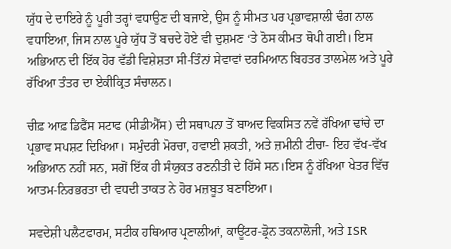ਯੁੱਧ ਦੇ ਦਾਇਰੇ ਨੂੰ ਪੂਰੀ ਤਰ੍ਹਾਂ ਵਧਾਉਣ ਦੀ ਬਜਾਏ, ਉਸ ਨੂੰ ਸੀਮਤ ਪਰ ਪ੍ਰਭਾਵਸ਼ਾਲੀ ਢੰਗ ਨਾਲ ਵਧਾਇਆ, ਜਿਸ ਨਾਲ ਪੂਰੇ ਯੁੱਧ ਤੋਂ ਬਚਦੇ ਹੋਏ ਵੀ ਦੁਸ਼ਮਣ ‘ਤੇ ਠੋਸ ਕੀਮਤ ਥੋਪੀ ਗਈ। ਇਸ ਅਭਿਆਨ ਦੀ ਇੱਕ ਹੋਰ ਵੱਡੀ ਵਿਸ਼ੇਸ਼ਤਾ ਸੀ-ਤਿੰਨਾਂ ਸੇਵਾਵਾਂ ਦਰਮਿਆਨ ਬਿਹਤਰ ਤਾਲਮੇਲ ਅਤੇ ਪੂਰੇ ਰੱਖਿਆ ਤੰਤਰ ਦਾ ਏਕੀਕ੍ਰਿਤ ਸੰਚਾਲਨ।

ਚੀਫ਼ ਆਫ਼ ਡਿਫੈਂਸ ਸਟਾਫ (ਸੀਡੀਐੱਸ) ਦੀ ਸਥਾਪਨਾ ਤੋਂ ਬਾਅਦ ਵਿਕਸਿਤ ਨਵੇਂ ਰੱਖਿਆ ਢਾਂਚੇ ਦਾ ਪ੍ਰਭਾਵ ਸਪਸ਼ਟ ਦਿਖਿਆ। ਸਮੁੰਦਰੀ ਮੋਰਚਾ, ਹਵਾਈ ਸ਼ਕਤੀ, ਅਤੇ ਜ਼ਮੀਨੀ ਟੀਚਾ- ਇਹ ਵੱਖ-ਵੱਖ ਅਭਿਆਨ ਨਹੀਂ ਸਨ, ਸਗੋਂ ਇੱਕ ਹੀ ਸੰਯੁਕਤ ਰਣਨੀਤੀ ਦੇ ਹਿੱਸੇ ਸਨ।ਇਸ ਨੂੰ ਰੱਖਿਆ ਖੇਤਰ ਵਿੱਚ ਆਤਮ-ਨਿਰਭਰਤਾ ਦੀ ਵਧਦੀ ਤਾਕਤ ਨੇ ਹੋਰ ਮਜ਼ਬੂਤ ਬਣਾਇਆ।

ਸਵਦੇਸ਼ੀ ਪਲੈਟਫਾਰਮ, ਸਟੀਕ ਹਥਿਆਰ ਪ੍ਰਣਾਲੀਆਂ, ਕਾਊਂਟਰ-ਡ੍ਰੋਨ ਤਕਨਾਲੋਜੀ, ਅਤੇ ISR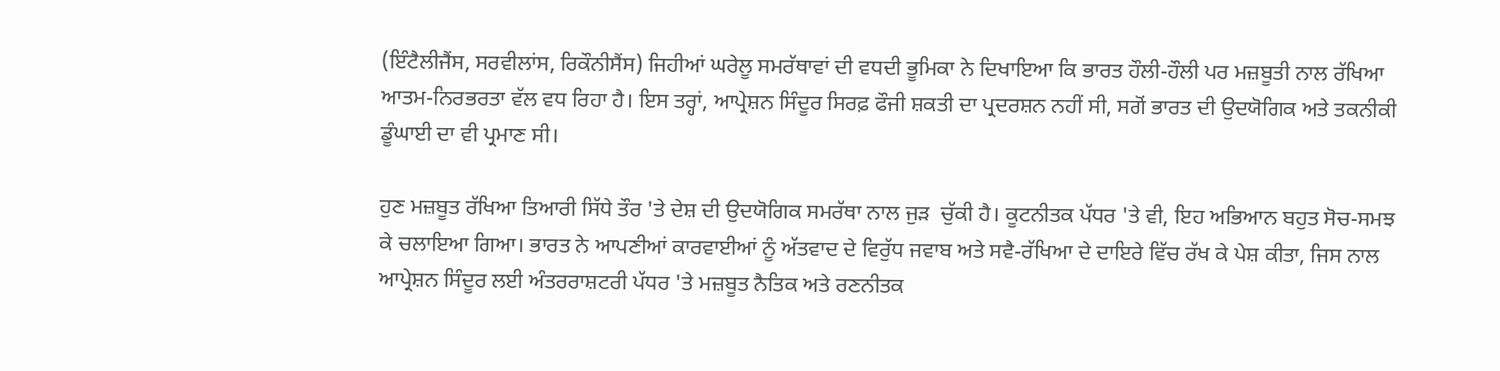(ਇੰਟੈਲੀਜੈਂਸ, ਸਰਵੀਲਾਂਸ, ਰਿਕੌਨੀਸੈਂਸ) ਜਿਹੀਆਂ ਘਰੇਲੂ ਸਮਰੱਥਾਵਾਂ ਦੀ ਵਧਦੀ ਭੂਮਿਕਾ ਨੇ ਦਿਖਾਇਆ ਕਿ ਭਾਰਤ ਹੌਲੀ-ਹੌਲੀ ਪਰ ਮਜ਼ਬੂਤੀ ਨਾਲ ਰੱਖਿਆ ਆਤਮ-ਨਿਰਭਰਤਾ ਵੱਲ ਵਧ ਰਿਹਾ ਹੈ। ਇਸ ਤਰ੍ਹਾਂ, ਆਪ੍ਰੇਸ਼ਨ ਸਿੰਦੂਰ ਸਿਰਫ਼ ਫੌਜੀ ਸ਼ਕਤੀ ਦਾ ਪ੍ਰਦਰਸ਼ਨ ਨਹੀਂ ਸੀ, ਸਗੋਂ ਭਾਰਤ ਦੀ ਉਦਯੋਗਿਕ ਅਤੇ ਤਕਨੀਕੀ ਡੂੰਘਾਈ ਦਾ ਵੀ ਪ੍ਰਮਾਣ ਸੀ।

ਹੁਣ ਮਜ਼ਬੂਤ ਰੱਖਿਆ ਤਿਆਰੀ ਸਿੱਧੇ ਤੌਰ 'ਤੇ ਦੇਸ਼ ਦੀ ਉਦਯੋਗਿਕ ਸਮਰੱਥਾ ਨਾਲ ਜੁੜ  ਚੁੱਕੀ ਹੈ। ਕੂਟਨੀਤਕ ਪੱਧਰ 'ਤੇ ਵੀ, ਇਹ ਅਭਿਆਨ ਬਹੁਤ ਸੋਚ-ਸਮਝ ਕੇ ਚਲਾਇਆ ਗਿਆ। ਭਾਰਤ ਨੇ ਆਪਣੀਆਂ ਕਾਰਵਾਈਆਂ ਨੂੰ ਅੱਤਵਾਦ ਦੇ ਵਿਰੁੱਧ ਜਵਾਬ ਅਤੇ ਸਵੈ-ਰੱਖਿਆ ਦੇ ਦਾਇਰੇ ਵਿੱਚ ਰੱਖ ਕੇ ਪੇਸ਼ ਕੀਤਾ, ਜਿਸ ਨਾਲ ਆਪ੍ਰੇਸ਼ਨ ਸਿੰਦੂਰ ਲਈ ਅੰਤਰਰਾਸ਼ਟਰੀ ਪੱਧਰ 'ਤੇ ਮਜ਼ਬੂਤ ਨੈਤਿਕ ਅਤੇ ਰਣਨੀਤਕ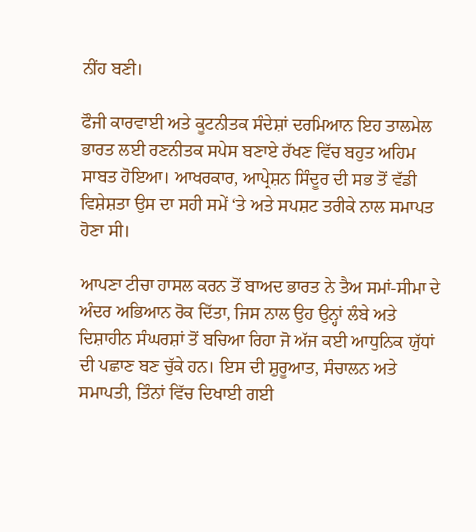ਨੀਂਹ ਬਣੀ।

ਫੌਜੀ ਕਾਰਵਾਈ ਅਤੇ ਕੂਟਨੀਤਕ ਸੰਦੇਸ਼ਾਂ ਦਰਮਿਆਨ ਇਹ ਤਾਲਮੇਲ ਭਾਰਤ ਲਈ ਰਣਨੀਤਕ ਸਪੇਸ ਬਣਾਏ ਰੱਖਣ ਵਿੱਚ ਬਹੁਤ ਅਹਿਮ ਸਾਬਤ ਹੋਇਆ। ਆਖਰਕਾਰ, ਆਪ੍ਰੇਸ਼ਨ ਸਿੰਦੂਰ ਦੀ ਸਭ ਤੋਂ ਵੱਡੀ ਵਿਸ਼ੇਸ਼ਤਾ ਉਸ ਦਾ ਸਹੀ ਸਮੇਂ ‘ਤੇ ਅਤੇ ਸਪਸ਼ਟ ਤਰੀਕੇ ਨਾਲ ਸਮਾਪਤ ਹੋਣਾ ਸੀ।

ਆਪਣਾ ਟੀਚਾ ਹਾਸਲ ਕਰਨ ਤੋਂ ਬਾਅਦ ਭਾਰਤ ਨੇ ਤੈਅ ਸਮਾਂ-ਸੀਮਾ ਦੇ ਅੰਦਰ ਅਭਿਆਨ ਰੋਕ ਦਿੱਤਾ, ਜਿਸ ਨਾਲ ਉਹ ਉਨ੍ਹਾਂ ਲੰਬੇ ਅਤੇ ਦਿਸ਼ਾਹੀਨ ਸੰਘਰਸ਼ਾਂ ਤੋਂ ਬਚਿਆ ਰਿਹਾ ਜੋ ਅੱਜ ਕਈ ਆਧੁਨਿਕ ਯੁੱਧਾਂ ਦੀ ਪਛਾਣ ਬਣ ਚੁੱਕੇ ਹਨ। ਇਸ ਦੀ ਸ਼ੁਰੂਆਤ, ਸੰਚਾਲਨ ਅਤੇ ਸਮਾਪਤੀ, ਤਿੰਨਾਂ ਵਿੱਚ ਦਿਖਾਈ ਗਈ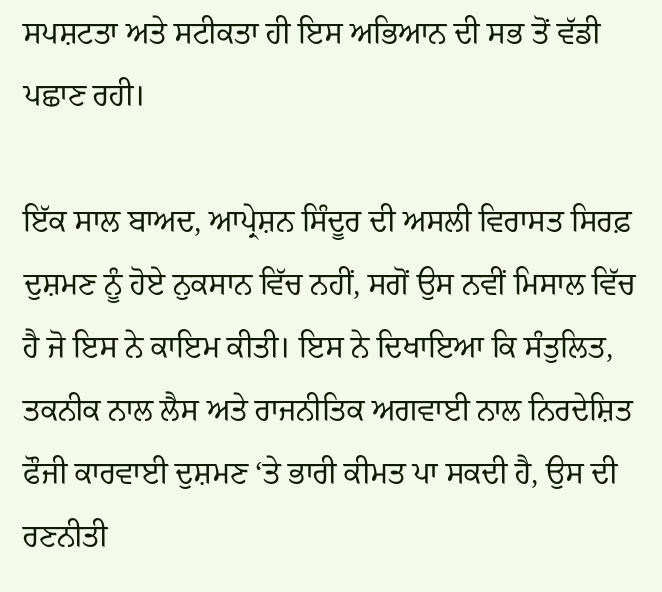ਸਪਸ਼ਟਤਾ ਅਤੇ ਸਟੀਕਤਾ ਹੀ ਇਸ ਅਭਿਆਨ ਦੀ ਸਭ ਤੋਂ ਵੱਡੀ ਪਛਾਣ ਰਹੀ।

ਇੱਕ ਸਾਲ ਬਾਅਦ, ਆਪ੍ਰੇਸ਼ਨ ਸਿੰਦੂਰ ਦੀ ਅਸਲੀ ਵਿਰਾਸਤ ਸਿਰਫ਼ ਦੁਸ਼ਮਣ ਨੂੰ ਹੋਏ ਨੁਕਸਾਨ ਵਿੱਚ ਨਹੀਂ, ਸਗੋਂ ਉਸ ਨਵੀਂ ਮਿਸਾਲ ਵਿੱਚ ਹੈ ਜੋ ਇਸ ਨੇ ਕਾਇਮ ਕੀਤੀ। ਇਸ ਨੇ ਦਿਖਾਇਆ ਕਿ ਸੰਤੁਲਿਤ, ਤਕਨੀਕ ਨਾਲ ਲੈਸ ਅਤੇ ਰਾਜਨੀਤਿਕ ਅਗਵਾਈ ਨਾਲ ਨਿਰਦੇਸ਼ਿਤ ਫੌਜੀ ਕਾਰਵਾਈ ਦੁਸ਼ਮਣ ‘ਤੇ ਭਾਰੀ ਕੀਮਤ ਪਾ ਸਕਦੀ ਹੈ, ਉਸ ਦੀ ਰਣਨੀਤੀ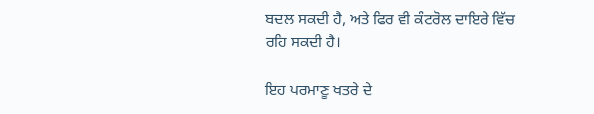ਬਦਲ ਸਕਦੀ ਹੈ, ਅਤੇ ਫਿਰ ਵੀ ਕੰਟਰੋਲ ਦਾਇਰੇ ਵਿੱਚ ਰਹਿ ਸਕਦੀ ਹੈ।

ਇਹ ਪਰਮਾਣੂ ਖਤਰੇ ਦੇ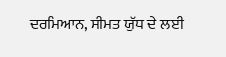ਦਰਮਿਆਨ, ਸੀਮਤ ਯੁੱਧ ਦੇ ਲਈ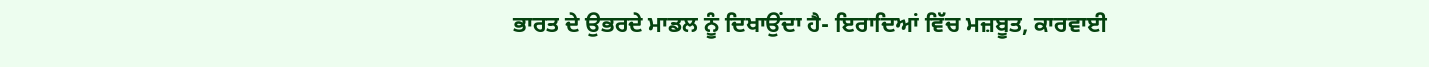ਭਾਰਤ ਦੇ ਉਭਰਦੇ ਮਾਡਲ ਨੂੰ ਦਿਖਾਉਂਦਾ ਹੈ- ਇਰਾਦਿਆਂ ਵਿੱਚ ਮਜ਼ਬੂਤ, ਕਾਰਵਾਈ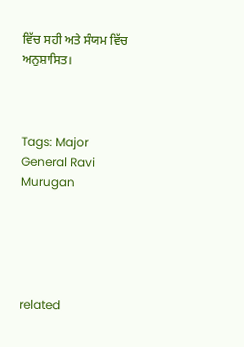ਵਿੱਚ ਸਹੀ ਅਤੇ ਸੰਯਮ ਵਿੱਚ ਅਨੁਸ਼ਾਸਿਤ।



Tags: Major General Ravi Murugan





related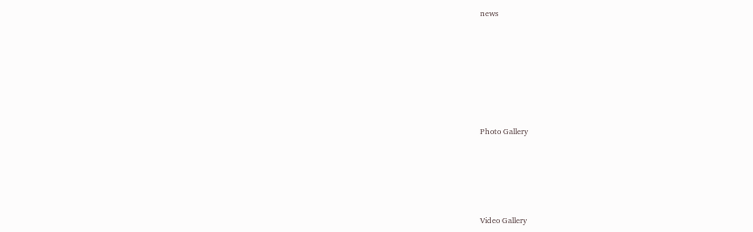news







Photo Gallery





Video Gallery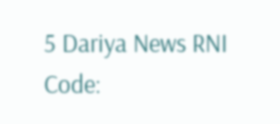5 Dariya News RNI Code: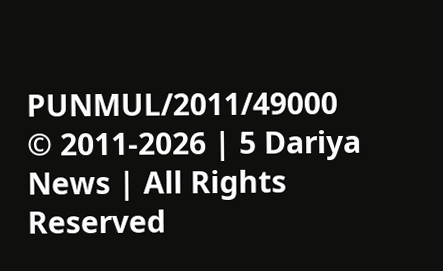PUNMUL/2011/49000
© 2011-2026 | 5 Dariya News | All Rights Reserved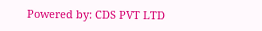Powered by: CDS PVT LTD